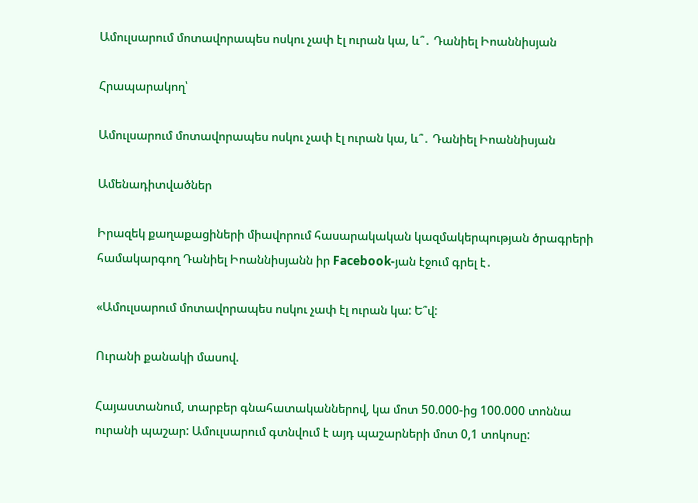Ամուլսարում մոտավորապես ոսկու չափ էլ ուրան կա, և՞․ Դանիել Իոաննիսյան

Հրապարակող՝

Ամուլսարում մոտավորապես ոսկու չափ էլ ուրան կա, և՞․ Դանիել Իոաննիսյան

Ամենադիտվածներ

Իրազեկ քաղաքացիների միավորում հասարակական կազմակերպության ծրագրերի համակարգող Դանիել Իոաննիսյանն իր Facebook-յան էջում գրել է․

«Ամուլսարում մոտավորապես ոսկու չափ էլ ուրան կա: Ե՞վ:

Ուրանի քանակի մասով.

Հայաստանում, տարբեր գնահատականներով, կա մոտ 50.000-ից 100.000 տոննա ուրանի պաշար: Ամուլսարում գտնվում է այդ պաշարների մոտ 0,1 տոկոսը: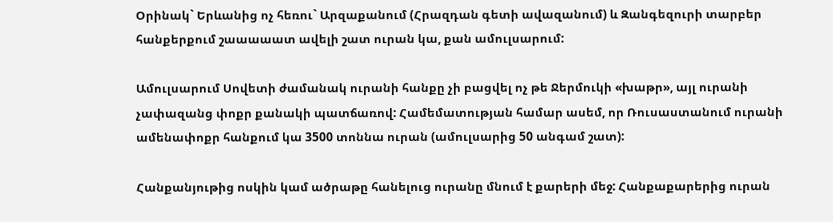Օրինակ` Երևանից ոչ հեռու` Արզաքանում (Հրազդան գետի ավազանում) և Զանգեզուրի տարբեր հանքերքում շաաաաատ ավելի շատ ուրան կա, քան ամուլսարում:

Ամուլսարում Սովետի ժամանակ ուրանի հանքը չի բացվել ոչ թե Ջերմուկի «խաթր», այլ ուրանի չափազանց փոքր քանակի պատճառով: Համեմատության համար ասեմ, որ Ռուսաստանում ուրանի ամենափոքր հանքում կա 3500 տոննա ուրան (ամուլսարից 50 անգամ շատ):

Հանքանյութից ոսկին կամ ածրաթը հանելուց ուրանը մնում է քարերի մեջ: Հանքաքարերից ուրան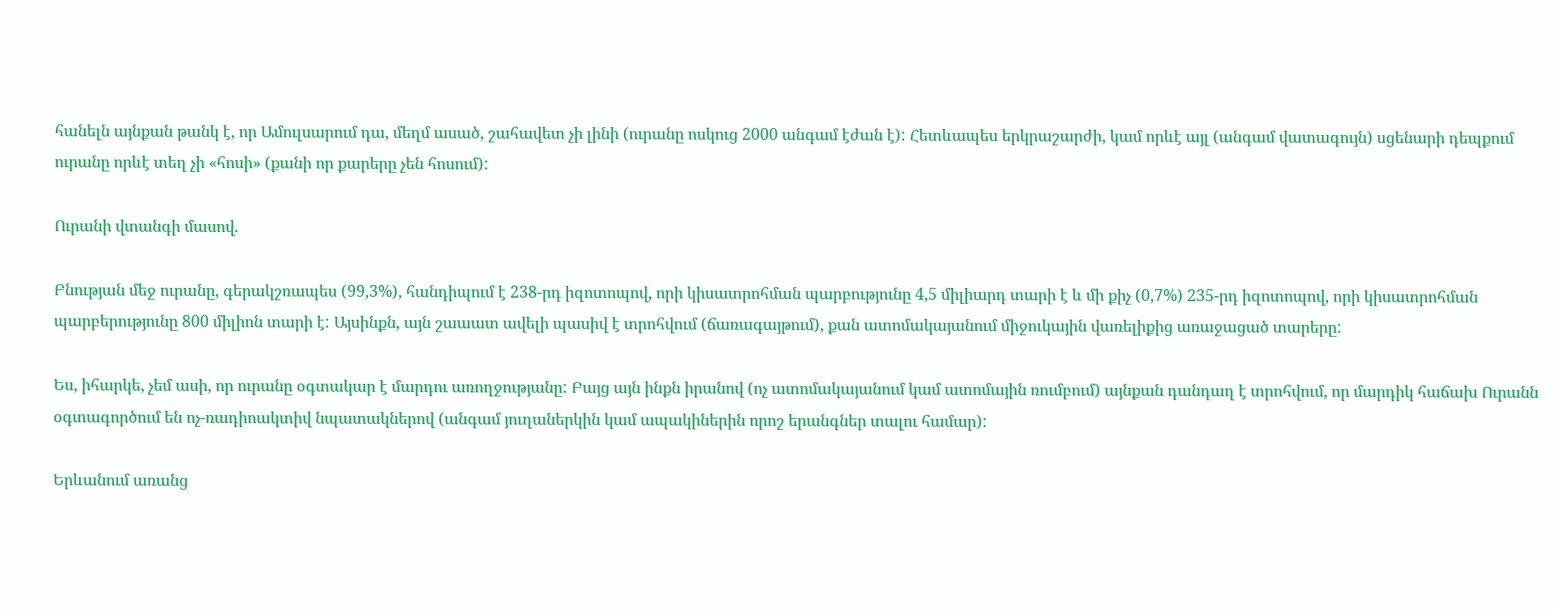հանելն այնքան թանկ է, որ Ամուլսարում դա, մեղմ ասած, շահավետ չի լինի (ուրանը ոսկուց 2000 անգամ էժան է): Հետևապես երկրաշարժի, կամ որևէ այլ (անգամ վատագույն) սցենարի դեպքում ուրանը որևէ տեղ չի «հոսի» (քանի որ քարերը չեն հոսում):

Ուրանի վտանգի մասով.

Բնության մեջ ուրանը, գերակշռապես (99,3%), հանդիպում է 238-րդ իզոտոպով, որի կիսատրոհման պարբությունը 4,5 միլիարդ տարի է և մի քիչ (0,7%) 235-րդ իզոտոպով, որի կիսատրոհման պարբերությունը 800 միլիոն տարի է: Այսինքն, այն շաաատ ավելի պասիվ է տրոհվում (ճառագայթում), քան ատոմակայանում միջուկային վառելիքից առաջացած տարերը:

Ես, իհարկե, չեմ ասի, որ ուրանը օգտակար է մարդու առողջությանը: Բայց այն ինքն իրանով (ոչ ատոմակայանում կամ ատոմային ռումբում) այնքան դանդաղ է տրոհվում, որ մարդիկ հաճախ Ուրանն օգտագործում են ոչ-ռադիոակտիվ նպատակներով (անգամ յուղաներկին կամ ապակիներին որոշ երանգներ տալու համար):

Երևանում առանց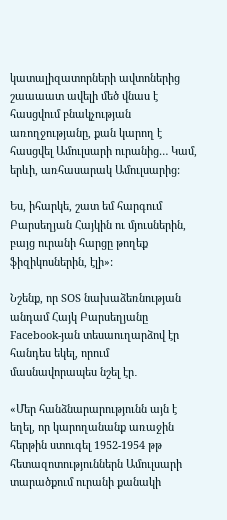կատալիզատորների ավտոներից շաաաատ ավելի մեծ վնաս է հասցվում բնակչության առողջությանը, քան կարող է հասցվել Ամուլսարի ուրանից… Կամ, երևի, առհասարակ Ամուլսարից:

Ես, իհարկե, շատ եմ հարգում Բարսեղյան Հայկին ու մյուսներին, բայց ուրանի հարցը թողեք ֆիզիկոսներին, էլի»:

Նշենք, որ SOS նախաձեռնության անդամ Հայկ Բարսեղյանը Facebook-յան տեսաուղարձով էր հանդես եկել, որում մասնավորապես նշել էր․

«Մեր հանձնարարությունն այն է եղել, որ կարողանանք առաջին հերթին ստուգել 1952-1954 թթ հետազոտություններն Ամուլսարի տարածքում ուրանի քանակի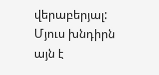վերաբերյալ: Մյուս խնդիրն այն է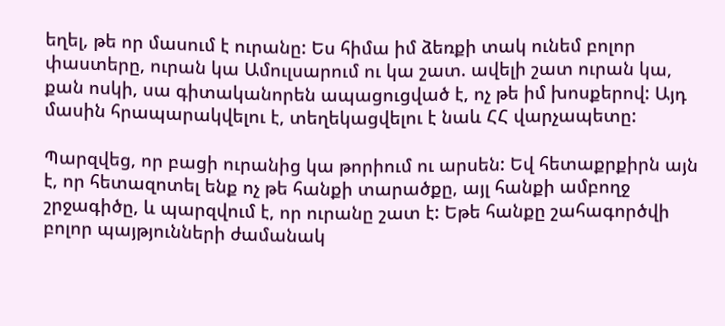եղել, թե որ մասում է ուրանը: Ես հիմա իմ ձեռքի տակ ունեմ բոլոր փաստերը, ուրան կա Ամուլսարում ու կա շատ. ավելի շատ ուրան կա, քան ոսկի, սա գիտականորեն ապացուցված է, ոչ թե իմ խոսքերով: Այդ մասին հրապարակվելու է, տեղեկացվելու է նաև ՀՀ վարչապետը:

Պարզվեց, որ բացի ուրանից կա թորիում ու արսեն: Եվ հետաքրքիրն այն է, որ հետազոտել ենք ոչ թե հանքի տարածքը, այլ հանքի ամբողջ շրջագիծը, և պարզվում է, որ ուրանը շատ է: Եթե հանքը շահագործվի բոլոր պայթյունների ժամանակ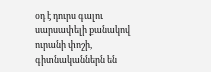օդ է դուրս գալու սարսափելի քանակով ուրանի փոշի, գիտնականներն են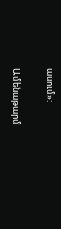ասում»:

Ամենաթարմ